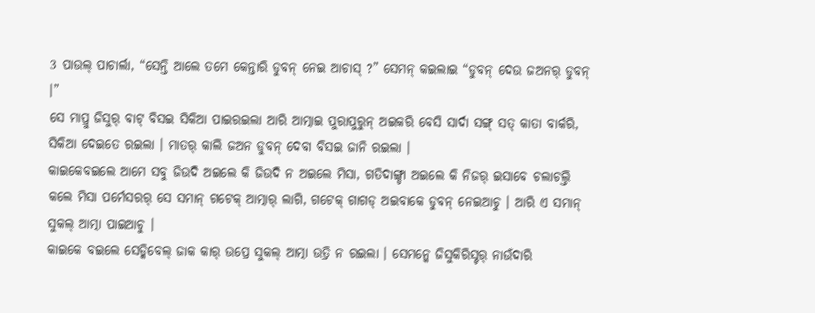3 ପାଉଲ୍ ପାଚାର୍ଲା, “ସେନ୍ତି ଆଲେ ତମେ କେନ୍ତାରି ଡୁବନ୍ ନେଇ ଆଚାସ୍ ?” ସେମନ୍ କଇଲାଇ “ଡୁବନ୍ ଦେଉ ଜଅନର୍ ଡୁବନ୍ ।”
ସେ ମାପ୍ରୁ ଜିସୁର୍ ବାଟ୍ ବିସଇ ସିକିଆ ପାଇରଇଲା ଆରି ଆତ୍ମାଇ ପୁରାପୁରୁନ୍ ଅଇକରି ବେସି ସାର୍ଦା ସଙ୍ଗ୍ ସତ୍ କାତା ବାର୍କରି, ସିକିଆ ଦେଇତେ ରଇଲା । ମାତର୍ କାଲି ଜଅନ ଡୁବନ୍ ଦେବା ବିସଇ ଜାନି ରଇଲା ।
କାଇକେବଇଲେ ଆମେ ସବୁ ଜିଉଦି ଅଇଲେ କି ଜିଉଦି ନ ଅଇଲେ ମିସା, ଗତିଦାଙ୍ଗ୍ଡା ଅଇଲେ କି ନିଜର୍ ଇସାବେ ଚଲାଚଲ୍ତି କଲେ ମିସା ପର୍ମେସରର୍ ସେ ସମାନ୍ ଗଟେକ୍ ଆତ୍ମାର୍ ଲାଗି, ଗଟେକ୍ ଗାଗଡ୍ ଅଇବାକେ ଡୁବନ୍ ନେଇଆଚୁ । ଆରି ଏ ସମାନ୍ ସୁକଲ୍ ଆତ୍ମା ପାଇଆଚୁ ।
କାଇକେ ବଇଲେ ସେଡ୍କିବେଲ୍ ଜାକ କାର୍ ଉପ୍ରେ ସୁକଲ୍ ଆତ୍ମା ଉତ୍ରି ନ ରଇଲା । ସେମନ୍କେ ଜିସୁକିରିସ୍ଟର୍ ନାଉଁଦାରି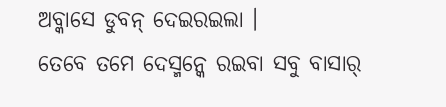ଅବ୍କାସେ ଡୁବନ୍ ଦେଇରଇଲା ।
ତେବେ ତମେ ଦେସ୍ମନ୍କେ ରଇବା ସବୁ ବାସାର୍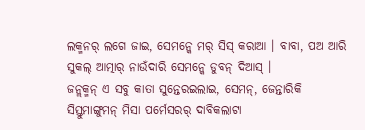ଲକ୍ମନର୍ ଲଗେ ଜାଇ, ସେମନ୍କେ ମର୍ ସିସ୍ କରାଆ । ବାବା, ପଅ ଆରି ସୁକଲ୍ ଆତ୍ମାର୍ ନାଉଁଦାରି ସେମନ୍କେ ଡୁବନ୍ ଦିଆସ୍ ।
ଜନ୍ଲକ୍ମନ୍ ଏ ସବୁ କାତା ସୁନ୍ତେରଇଲାଇ, ସେମନ୍, ଜେନ୍ତାରିକି ସିସ୍ତୁମାଙ୍ଗୁମନ୍ ମିସା ପର୍ମେସରର୍ ଦାବିକଲାଟା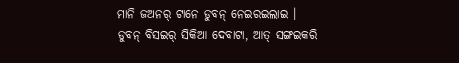ମାନି ଜଅନର୍ ଟାନେ ଡୁବନ୍ ନେଇରଇଲାଇ ।
ଡୁବନ୍ ବିସଇର୍ ସିକିଆ ଦେବାଟା, ଆତ୍ ସଙ୍ଗଇକରି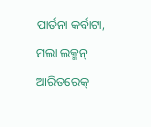ପାର୍ତନା କର୍ବାଟା, ମଲା ଲକ୍ମନ୍ ଆରିତରେକ୍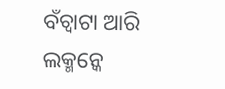ବଁଚ୍ବାଟା ଆରି ଲକ୍ମନ୍କେ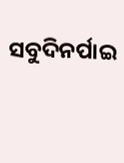ସବୁଦିନର୍ପାଇ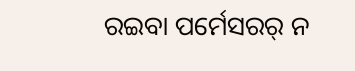ରଇବା ପର୍ମେସରର୍ ନ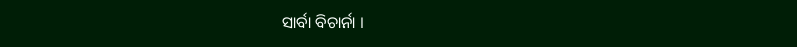ସାର୍ବା ବିଚାର୍ନା ।